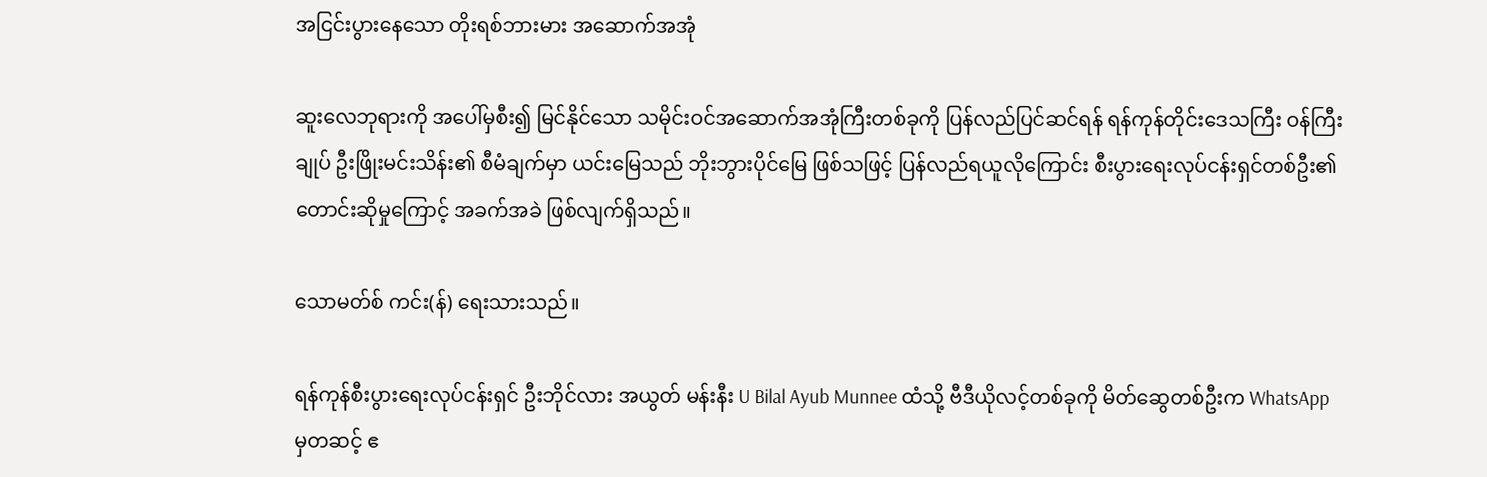အငြင်းပွားနေသော တိုးရစ်ဘားမား အဆောက်အအုံ

ဆူးလေဘုရားကို အပေါ်မှစီး၍ မြင်နိုင်သော သမိုင်းဝင်အဆောက်အအုံကြီးတစ်ခုကို ပြန်လည်ပြင်ဆင်ရန် ရန်ကုန်တိုင်းဒေသကြီး ဝန်ကြီးချုပ် ဦးဖြိုးမင်းသိန်း၏ စီမံချက်မှာ ယင်းမြေသည် ဘိုးဘွားပိုင်မြေ ဖြစ်သဖြင့် ပြန်လည်ရယူလိုကြောင်း စီးပွားရေးလုပ်ငန်းရှင်တစ်ဦး၏ တောင်းဆိုမှုကြောင့် အခက်အခဲ ဖြစ်လျက်ရှိသည်။

သောမတ်စ် ကင်း(န်) ရေးသားသည်။

ရန်ကုန်စီးပွားရေးလုပ်ငန်းရှင် ဦးဘိုင်လား အယွတ် မန်းနီး U Bilal Ayub Munnee ထံသို့ ဗီဒီယိုလင့်တစ်ခုကို မိတ်ဆွေတစ်ဦးက WhatsApp မှတဆင့် ဧ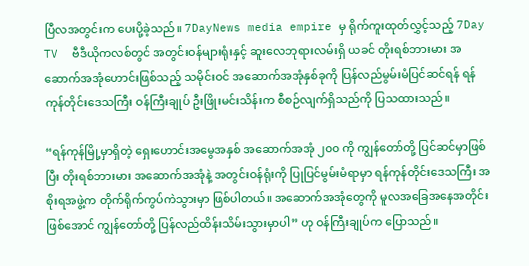ပြီလအတွင်းက ပေးပို့ခဲ့သည်။ 7DayNews media empire မှ ရိုက်ကူးထုတ်လွှင့်သည့် 7Day TV  ဗီဒီယိုကလစ်တွင် အတွင်းဝန်များရုံးနှင့် ဆူးလေဘုရားလမ်းရှိ ယခင် တိုးရစ်ဘားမား အဆောက်အအုံဟောင်းဖြစ်သည့် သမိုင်းဝင် အဆောက်အအုံနှစ်ခုကို ပြန်လည်မွမ်းမံပြင်ဆင်ရန် ရန်ကုန်တိုင်းဒေသကြီး ဝန်ကြီးချုပ် ဦးဖြိုးမင်းသိန်းက စီစဉ်လျက်ရှိသည်ကို ပြသထားသည်။

“ရန်ကုန်မြို့မှာရှိတဲ့ ရှေးဟောင်းအမွေအနှစ် အဆောက်အအုံ ၂၀၀ ကို ကျွန်တော်တို့ ပြင်ဆင်မှာဖြစ်ပြီး တိုးရစ်ဘားမား အဆောက်အအုံနဲ့ အတွင်းဝန်ရုံးကို ပြုပြင်မွမ်းမံရာမှာ ရန်ကုန်တိုင်းဒေသကြီး အစိုးရအဖွဲ့က တိုက်ရိုက်ကွပ်ကဲသွားမှာ ဖြစ်ပါတယ်။ အဆောက်အအုံတွေကို မူလအခြေအနေအတိုင်း ဖြစ်အောင် ကျွန်တော်တို့ ပြန်လည်ထိန်းသိမ်းသွားမှာပါ” ဟု ဝန်ကြီးချုပ်က ပြောသည်။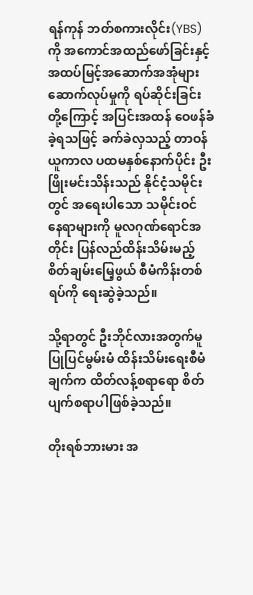ရန်ကုန် ဘတ်စကားလိုင်း(YBS) ကို အကောင်အထည်ဖော်ခြင်းနှင့် အထပ်မြင့်အဆောက်အအုံများ ဆောက်လုပ်မှုကို ရပ်ဆိုင်းခြင်းတို့ကြောင့် အပြင်းအထန် ဝေဖန်ခံခဲ့ရသဖြင့် ခက်ခဲလှသည့် တာဝန်ယူကာလ ပထမနှစ်နောက်ပိုင်း ဦးဖြိုးမင်းသိန်းသည် နိုင်ငံ့သမိုင်းတွင် အရေးပါသော သမိုင်းဝင် နေရာများကို မူလဂုဏ်ရောင်အတိုင်း ပြန်လည်ထိန်းသိမ်းမည့် စိတ်ချမ်းမြေ့ဖွယ် စီမံကိန်းတစ်ရပ်ကို ရေးဆွဲခဲ့သည်။

သို့ရာတွင် ဦးဘိုင်လားအတွက်မူ ပြုပြင်မွမ်းမံ ထိန်းသိမ်းရေးစီမံချက်က ထိတ်လန့်စရာရော စိတ် ပျက်စရာပါဖြစ်ခဲ့သည်။

တိုးရစ်ဘားမား အ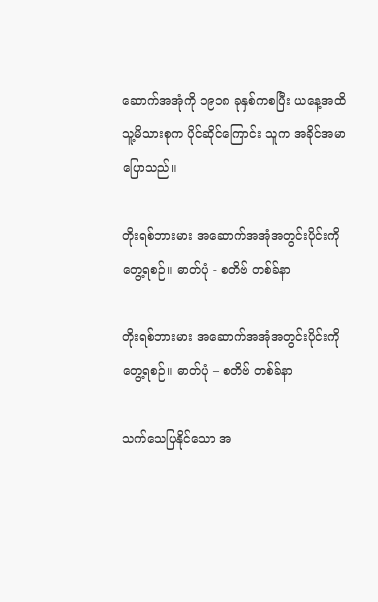ဆောက်အအုံကို ၁၉၁၈ ခုနှစ်ကစပြီး ယနေ့အထိ သူ့မိသားစုက ပိုင်ဆိုင်ကြောင်း သူက အခိုင်အမာပြောသည်။

တိုးရစ်ဘားမား အဆောက်အအုံအတွင်းပိုင်းကို တွေ့ရစဉ်။ ဓာတ်ပုံ - စတိဗ် တစ်ခ်နာ

တိုးရစ်ဘားမား အဆောက်အအုံအတွင်းပိုင်းကို တွေ့ရစဉ်။ ဓာတ်ပုံ – စတိဗ် တစ်ခ်နာ

သက်သေပြနိုင်သော အ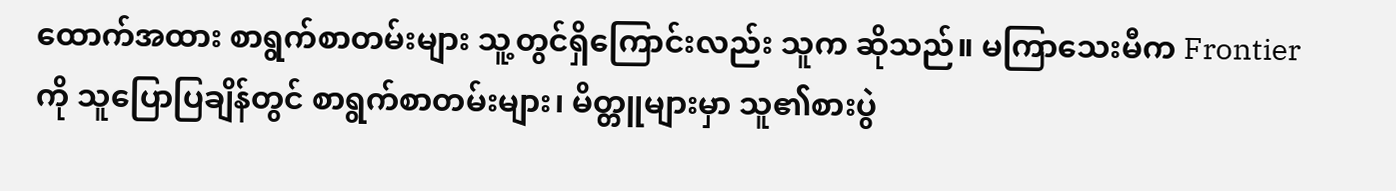ထောက်အထား စာရွက်စာတမ်းများ သူ့တွင်ရှိကြောင်းလည်း သူက ဆိုသည်။ မကြာသေးမီက Frontier ကို သူပြောပြချိန်တွင် စာရွက်စာတမ်းများ၊ မိတ္တူများမှာ သူ၏စားပွဲ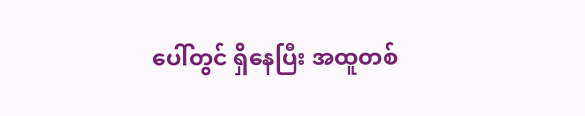ပေါ်တွင် ရှိနေပြီး အထူတစ်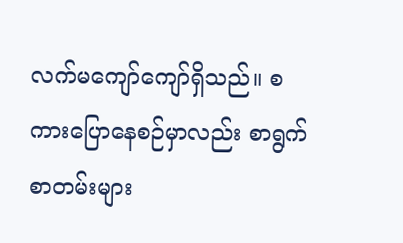လက်မကျော်ကျော်ရှိသည်။ စကားပြောနေစဉ်မှာလည်း စာရွက်စာတမ်းများ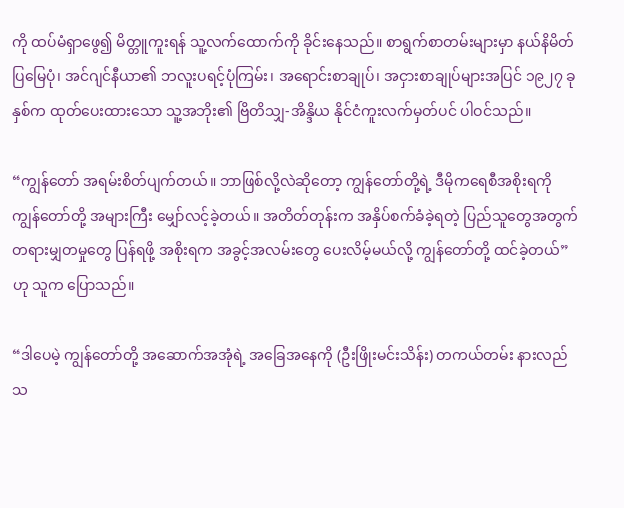ကို ထပ်မံရှာဖွေ၍ မိတ္တူကူးရန် သူ့လက်ထောက်ကို ခိုင်းနေသည်။ စာရွက်စာတမ်းများမှာ နယ်နိမိတ်ပြမြေပုံ၊ အင်ဂျင်နီယာ၏ ဘလူးပရင့်ပုံကြမ်း၊ အရောင်းစာချုပ်၊ အငှားစာချုပ်များအပြင် ၁၉၂၇ ခုနှစ်က ထုတ်ပေးထားသော သူ့အဘိုး၏ ဗြိတိသျှ-အိန္ဒိယ နိုင်ငံကူးလက်မှတ်ပင် ပါဝင်သည်။

“ကျွန်တော် အရမ်းစိတ်ပျက်တယ်။ ဘာဖြစ်လို့လဲဆိုတော့ ကျွန်တော်တို့ရဲ့ ဒီမိုကရေစီအစိုးရကို ကျွန်တော်တို့ အများကြီး မျှော်လင့်ခဲ့တယ်။ အတိတ်တုန်းက အနှိပ်စက်ခံခဲ့ရတဲ့ ပြည်သူတွေအတွက် တရားမျှတမှုတွေ ပြန်ရဖို့ အစိုးရက အခွင့်အလမ်းတွေ ပေးလိမ့်မယ်လို့ ကျွန်တော်တို့ ထင်ခဲ့တယ်” ဟု သူက ပြောသည်။

“ဒါပေမဲ့ ကျွန်တော်တို့ အဆောက်အအုံရဲ့ အခြေအနေကို (ဦးဖြိုးမင်းသိန်း) တကယ်တမ်း နားလည်သ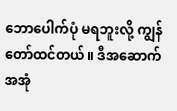ဘောပေါက်ပုံ မရဘူးလို့ ကျွန်တော်ထင်တယ်။ ဒီအဆောက်အအုံ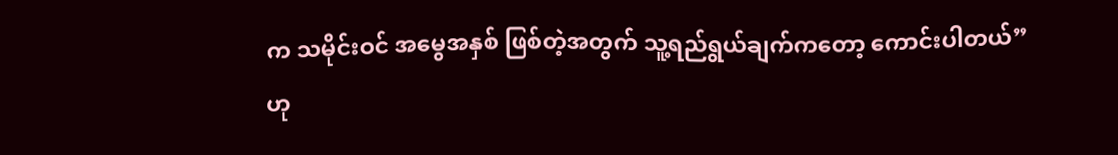က သမိုင်းဝင် အမွေအနှစ် ဖြစ်တဲ့အတွက် သူ့ရည်ရွယ်ချက်ကတော့ ကောင်းပါတယ်” ဟု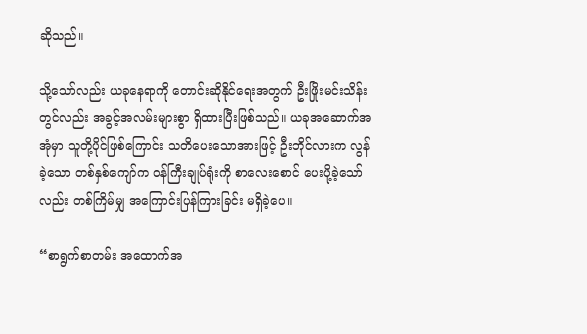ဆိုသည်။

သို့သော်လည်း ယခုနေရာကို တောင်းဆိုနိုင်ရေးအတွက် ဦးဖြိုးမင်းသိန်းတွင်လည်း အခွင့်အလမ်းများစွာ ရှိထားပြီးဖြစ်သည်။ ယခုအဆောက်အအုံမှာ သူတို့ပိုင်ဖြစ်ကြောင်း သတိပေးသောအားဖြင့် ဦးဘိုင်လားက လွန်ခဲ့သော တစ်နှစ်ကျော်က ဝန်ကြီးချုပ်ရုံးကို စာလေးစောင် ပေးပို့ခဲ့သော်လည်း တစ်ကြိမ်မျှ အကြောင်းပြန်ကြားခြင်း မရှိခဲ့ပေ။

“စာရွက်စာတမ်း အထောက်အ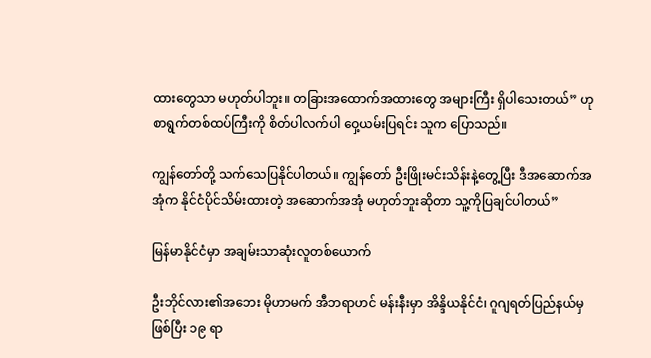ထားတွေသာ မဟုတ်ပါဘူး။ တခြားအထောက်အထားတွေ အများကြီး ရှိပါသေးတယ်” ဟု စာရွက်တစ်ထပ်ကြီးကို စိတ်ပါလက်ပါ ဝှေ့ယမ်းပြရင်း သူက ပြောသည်။

ကျွန်တော်တို့ သက်သေပြနိုင်ပါတယ်။ ကျွန်တော် ဦးဖြိုးမင်းသိန်းနဲ့တွေ့ပြီး ဒီအဆောက်အအုံက နိုင်ငံပိုင်သိမ်းထားတဲ့ အဆောက်အအုံ မဟုတ်ဘူးဆိုတာ သူ့ကိုပြချင်ပါတယ်”

မြန်မာနိုင်ငံမှာ အချမ်းသာဆုံးလူတစ်ယောက်

ဦးဘိုင်လား၏အဘေး မိုဟာမက် အီဘရာဟင် မန်းနီးမှာ အိန္ဒိယနိုင်ငံ၊ ဂူဂျရတ်ပြည်နယ်မှဖြစ်ပြီး ၁၉ ရာ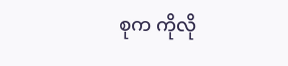စုက ကိုလို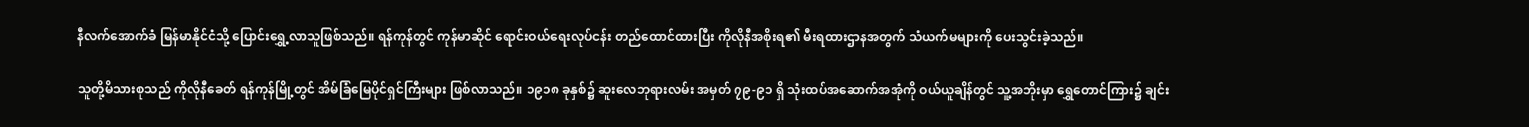နီလက်အောက်ခံ မြန်မာနိုင်ငံသို့ ပြောင်းရွှေ့လာသူဖြစ်သည်။ ရန်ကုန်တွင် ကုန်မာဆိုင် ရောင်းဝယ်ရေးလုပ်ငန်း တည်ထောင်ထားပြီး ကိုလိုနီအစိုးရ၏ မီးရထားဌာနအတွက် သံယက်မများကို ပေးသွင်းခဲ့သည်။

သူတို့မိသားစုသည် ကိုလိုနီခေတ် ရန်ကုန်မြို့တွင် အိမ်ခြံမြေပိုင်ရှင်ကြီးများ ဖြစ်လာသည်။ ၁၉၁၈ ခုနှစ်၌ ဆူးလေဘုရားလမ်း အမှတ် ၇၉-၉၁ ရှိ သုံးထပ်အဆောက်အအုံကို ဝယ်ယူချိန်တွင် သူ့အဘိုးမှာ ရွှေတောင်ကြား၌ ချင်း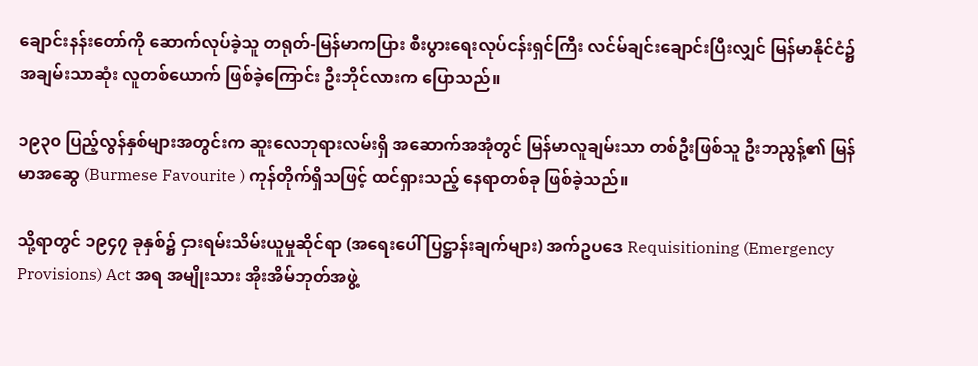ချောင်းနန်းတော်ကို ဆောက်လုပ်ခဲ့သူ တရုတ်-မြန်မာကပြား စီးပွားရေးလုပ်ငန်းရှင်ကြီး လင်မ်ချင်းချောင်းပြီးလျှင် မြန်မာနိုင်ငံ၌ အချမ်းသာဆုံး လူတစ်ယောက် ဖြစ်ခဲ့ကြောင်း ဦးဘိုင်လားက ပြောသည်။

၁၉၃၀ ပြည့်လွန်နှစ်များအတွင်းက ဆူးလေဘုရားလမ်းရှိ အဆောက်အအုံတွင် မြန်မာလူချမ်းသာ တစ်ဦးဖြစ်သူ ဦးဘညွန့်၏ မြန်မာအဆွေ (Burmese Favourite ) ကုန်တိုက်ရှိသဖြင့် ထင်ရှားသည့် နေရာတစ်ခု ဖြစ်ခဲ့သည်။

သို့ရာတွင် ၁၉၄၇ ခုနှစ်၌ ငှားရမ်းသိမ်းယူမှုဆိုင်ရာ (အရေးပေါ် ပြဋ္ဌာန်းချက်များ) အက်ဥပဒေ Requisitioning (Emergency Provisions) Act အရ အမျိုးသား အိုးအိမ်ဘုတ်အဖွဲ့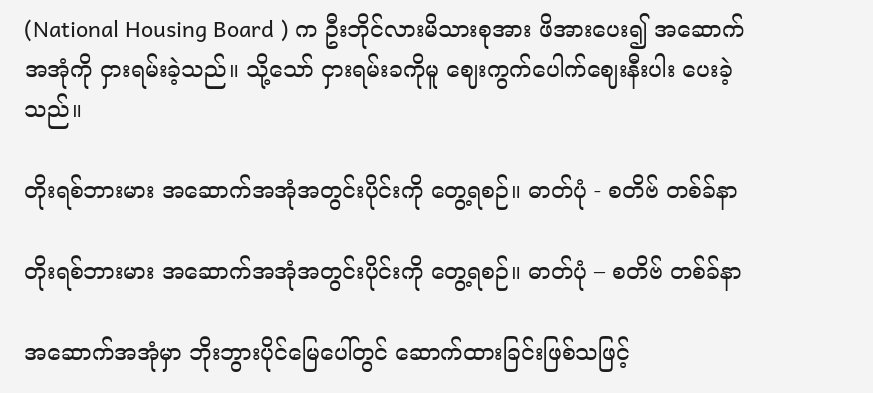(National Housing Board ) က ဦးဘိုင်လားမိသားစုအား ဖိအားပေး၍ အဆောက်အအုံကို ငှားရမ်းခဲ့သည်။ သို့သော် ငှားရမ်းခကိုမူ ဈေးကွက်ပေါက်ဈေးနီးပါး ပေးခဲ့သည်။

တိုးရစ်ဘားမား အဆောက်အအုံအတွင်းပိုင်းကို တွေ့ရစဉ်။ ဓာတ်ပုံ - စတိဗ် တစ်ခ်နာ

တိုးရစ်ဘားမား အဆောက်အအုံအတွင်းပိုင်းကို တွေ့ရစဉ်။ ဓာတ်ပုံ – စတိဗ် တစ်ခ်နာ

အဆောက်အအုံမှာ ဘိုးဘွားပိုင်မြေပေါ်တွင် ဆောက်ထားခြင်းဖြစ်သဖြင့်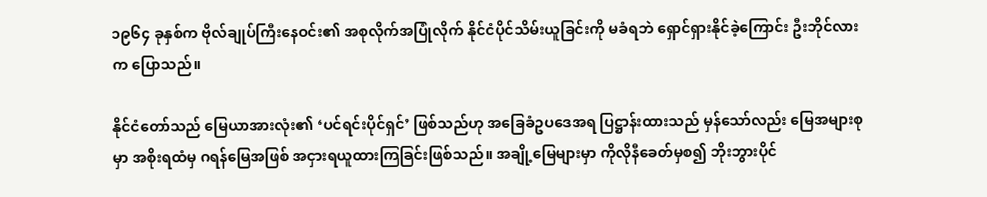၁၉၆၄ ခုနှစ်က ဗိုလ်ချုပ်ကြီးနေဝင်း၏ အစုလိုက်အပြုံလိုက် နိုင်ငံပိုင်သိမ်းယူခြင်းကို မခံရဘဲ ရှောင်ရှားနိုင်ခဲ့ကြောင်း ဦးဘိုင်လားက ပြောသည်။

နိုင်ငံတော်သည် မြေယာအားလုံး၏ ‘ပင်ရင်းပိုင်ရှင်’ ဖြစ်သည်ဟု အခြေခံဥပဒေအရ ပြဋ္ဌာန်းထားသည် မှန်သော်လည်း မြေအများစုမှာ အစိုးရထံမှ ဂရန်မြေအဖြစ် အငှားရယူထားကြခြင်းဖြစ်သည်။ အချို့မြေများမှာ ကိုလိုနီခေတ်မှစ၍ ဘိုးဘွားပိုင်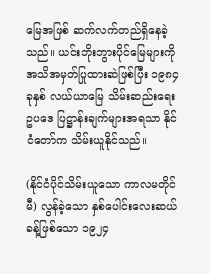မြေအဖြစ် ဆက်လက်တည်ရှိနေခဲ့သည်။ ယင်းဘိုးဘွားပိုင်မြေများကို အသိအမှတ်ပြုထားဆဲဖြစ်ပြီး ၁၉၈၄ ခုနှစ် လယ်ယာမြေ သိမ်းဆည်းရေး ဥပဒေ ပြဋ္ဌာန်းချက်များအရသာ နိုင်ငံတော်က သိမ်းယူနိုင်သည်။

(နိုင်ငံပိုင်သိမ်းယူသော ကာလမတိုင်မီ) လွန်ခဲ့သော နှစ်ပေါင်းလေးဆယ်ခန့်ဖြစ်သော ၁၉၂၄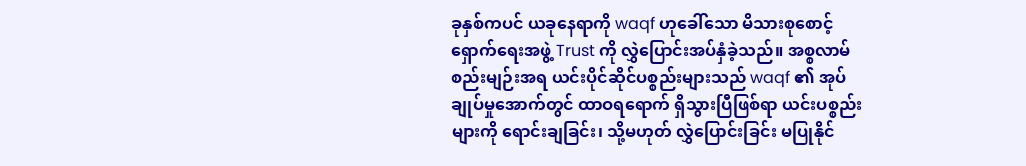ခုနှစ်ကပင် ယခုနေရာကို waqf ဟုခေါ်သော မိသားစုစောင့်ရှောက်ရေးအဖွဲ့ Trust ကို လွှဲပြောင်းအပ်နှံခဲ့သည်။ အစ္စလာမ်စည်းမျဉ်းအရ ယင်းပိုင်ဆိုင်ပစ္စည်းများသည် waqf ၏ အုပ်ချုပ်မှုအောက်တွင် ထာဝရရောက် ရှိသွားပြီဖြစ်ရာ ယင်းပစ္စည်းများကို ရောင်းချခြင်း၊ သို့မဟုတ် လွှဲပြောင်းခြင်း မပြုနိုင်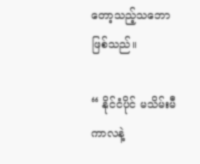တော့သည့်သဘော ဖြစ်သည်။

“ နိုင်ငံပိုင် မသိမ်းမီကာလနဲ့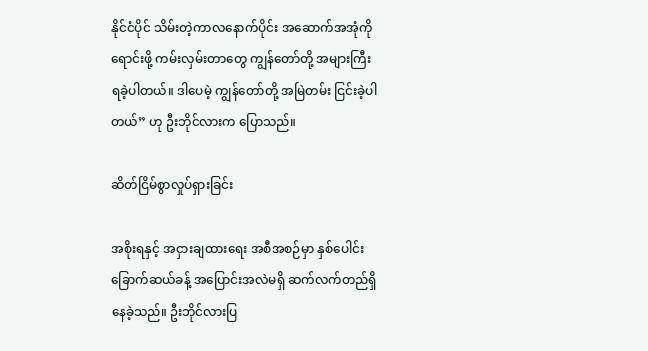နိုင်ငံပိုင် သိမ်းတဲ့ကာလနောက်ပိုင်း အဆောက်အအုံကို ရောင်းဖို့ ကမ်းလှမ်းတာတွေ ကျွန်တော်တို့ အများကြီး ရခဲ့ပါတယ်။ ဒါပေမဲ့ ကျွန်တော်တို့ အမြဲတမ်း ငြင်းခဲ့ပါတယ်” ဟု ဦးဘိုင်လားက ပြောသည်။

ဆိတ်ငြိမ်စွာလှုပ်ရှားခြင်း

အစိုးရနှင့် အငှားချထားရေး အစီအစဉ်မှာ နှစ်ပေါင်းခြောက်ဆယ်ခန့် အပြောင်းအလဲမရှိ ဆက်လက်တည်ရှိနေခဲ့သည်။ ဦးဘိုင်လားပြ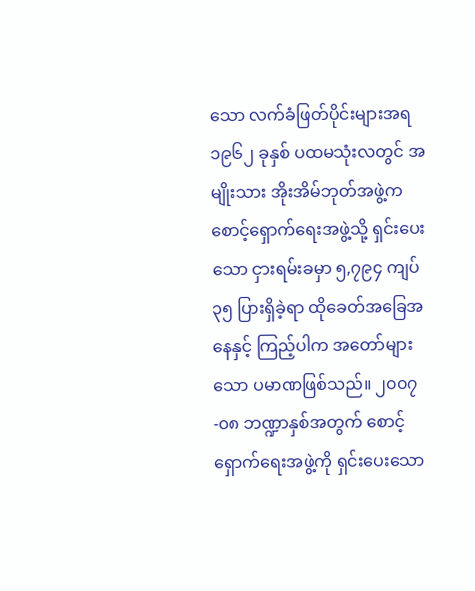သော လက်ခံဖြတ်ပိုင်းများအရ ၁၉၆၂ ခုနှစ် ပထမသုံးလတွင် အမျိုးသား အိုးအိမ်ဘုတ်အဖွဲ့က စောင့်ရှောက်ရေးအဖွဲ့သို့ ရှင်းပေးသော ငှားရမ်းခမှာ ၅,၇၉၄ ကျပ် ၃၅ ပြားရှိခဲ့ရာ ထိုခေတ်အခြေအနေနှင့် ကြည့်ပါက အတော်များသော ပမာဏဖြစ်သည်။ ၂၀၀၇-၀၈ ဘဏ္ဍာနှစ်အတွက် စောင့်ရှောက်ရေးအဖွဲ့ကို ရှင်းပေးသော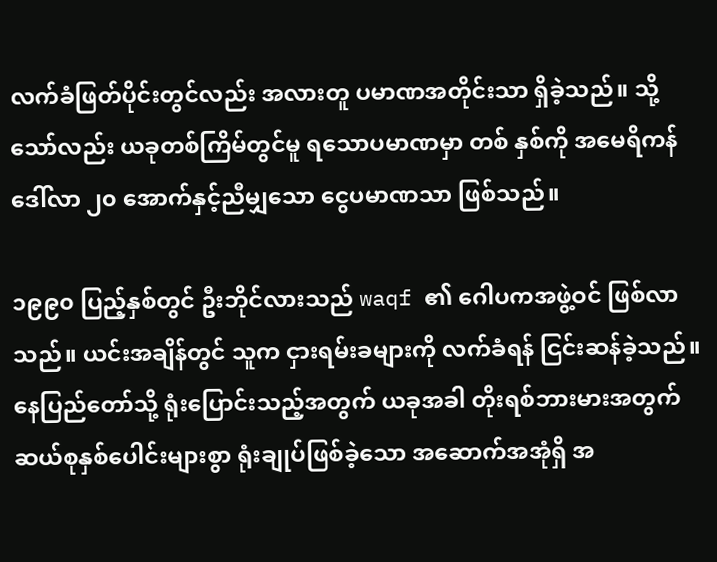လက်ခံဖြတ်ပိုင်းတွင်လည်း အလားတူ ပမာဏအတိုင်းသာ ရှိခဲ့သည်။ သို့သော်လည်း ယခုတစ်ကြိမ်တွင်မူ ရသောပမာဏမှာ တစ် နှစ်ကို အမေရိကန်ဒေါ်လာ ၂၀ အောက်နှင့်ညီမျှသော ငွေပမာဏသာ ဖြစ်သည်။

၁၉၉၀ ပြည့်နှစ်တွင် ဦးဘိုင်လားသည် waqf ၏ ဂေါပကအဖွဲ့ဝင် ဖြစ်လာသည်။ ယင်းအချိန်တွင် သူက ငှားရမ်းခများကို လက်ခံရန် ငြင်းဆန်ခဲ့သည်။ နေပြည်တော်သို့ ရုံးပြောင်းသည့်အတွက် ယခုအခါ တိုးရစ်ဘားမားအတွက် ဆယ်စုနှစ်ပေါင်းများစွာ ရုံးချုပ်ဖြစ်ခဲ့သော အဆောက်အအုံရှိ အ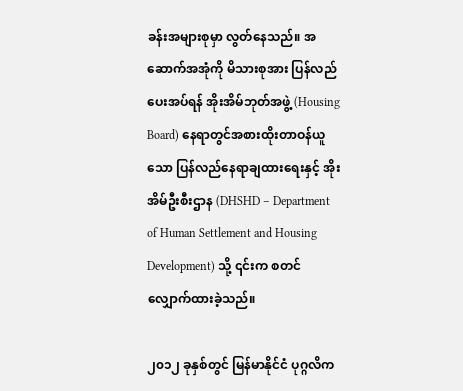ခန်းအများစုမှာ လွတ်နေသည်။ အဆောက်အအုံကို မိသားစုအား ပြန်လည်ပေးအပ်ရန် အိုးအိမ်ဘုတ်အဖွဲ့ (Housing Board) နေရာတွင်အစားထိုးတာဝန်ယူသော ပြန်လည်နေရာချထားရေးနှင့် အိုးအိမ်ဦးစီးဌာန (DHSHD – Department of Human Settlement and Housing Development) သို့ ၎င်းက စတင်လျှောက်ထားခဲ့သည်။

၂၀၁၂ ခုနှစ်တွင် မြန်မာနိုင်ငံ ပုဂ္ဂလိက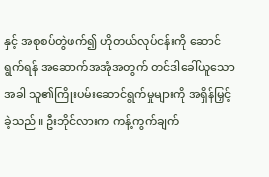နှင့် အစုစပ်တွဲဖက်၍ ဟိုတယ်လုပ်ငန်းကို ဆောင်ရွက်ရန် အဆောက်အအုံအတွက် တင်ဒါခေါ်ယူသောအခါ သူ၏ကြိုးပမ်းဆောင်ရွက်မှုများကို အရှိန်မြှင့်ခဲ့သည်။ ဦးဘိုင်လားက ကန့်ကွက်ချက်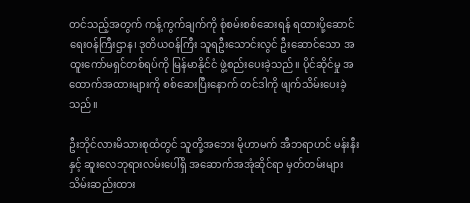တင်သည့်အတွက် ကန့်ကွက်ချက်ကို စုံစမ်းစစ်ဆေးရန် ရထားပို့ဆောင်ရေးဝန်ကြီးဌာန၊ ဒုတိယဝန်ကြီး သူရဦးသောင်းလွင် ဦးဆောင်သော အထူးကော်မရှင်တစ်ရပ်ကို မြန်မာနိုင်ငံ ဖွဲ့စည်းပေးခဲ့သည်။ ပိုင်ဆိုင်မှု အထောက်အထားများကို စစ်ဆေးပြီးနောက် တင်ဒါကို ဖျက်သိမ်းပေးခဲ့သည်။

ဦးဘိုင်လားမိသားစုထံတွင် သူတို့အဘေး မိုဟာမက် အီဘရာဟင် မန်းနီးနှင့် ဆူးလေဘုရားလမ်းပေါ်ရှိ အဆောက်အအုံဆိုင်ရာ မှတ်တမ်းများ သိမ်းဆည်းထား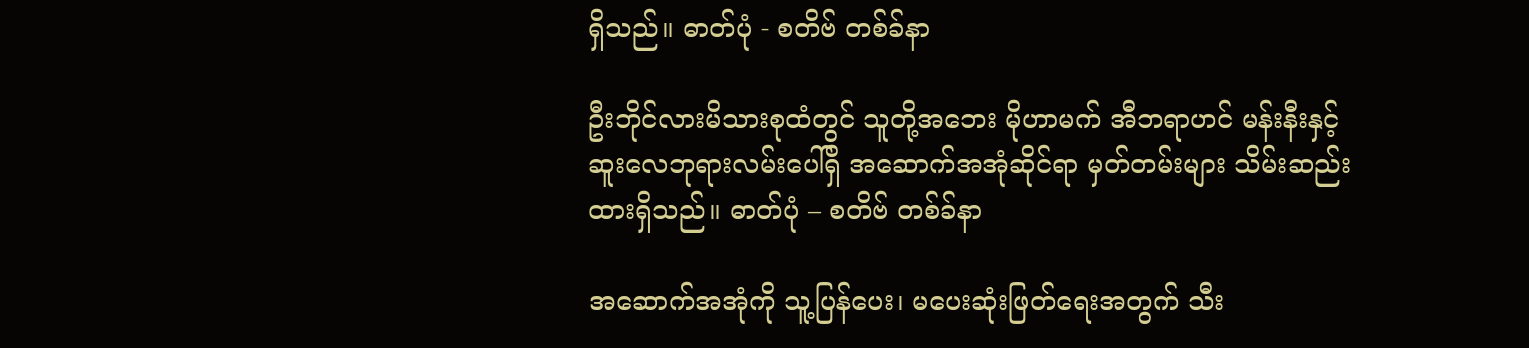ရှိသည်။ ဓာတ်ပုံ - စတိဗ် တစ်ခ်နာ

ဦးဘိုင်လားမိသားစုထံတွင် သူတို့အဘေး မိုဟာမက် အီဘရာဟင် မန်းနီးနှင့် ဆူးလေဘုရားလမ်းပေါ်ရှိ အဆောက်အအုံဆိုင်ရာ မှတ်တမ်းများ သိမ်းဆည်းထားရှိသည်။ ဓာတ်ပုံ – စတိဗ် တစ်ခ်နာ

အဆောက်အအုံကို သူ့ပြန်ပေး၊ မပေးဆုံးဖြတ်ရေးအတွက် သီး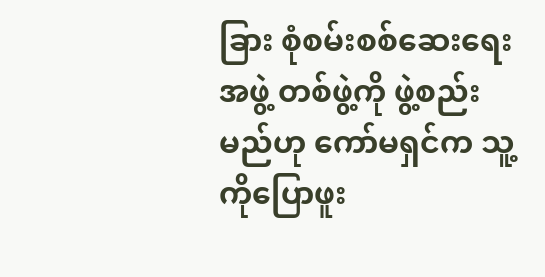ခြား စုံစမ်းစစ်ဆေးရေးအဖွဲ့ တစ်ဖွဲ့ကို ဖွဲ့စည်းမည်ဟု ကော်မရှင်က သူ့ကိုပြောဖူး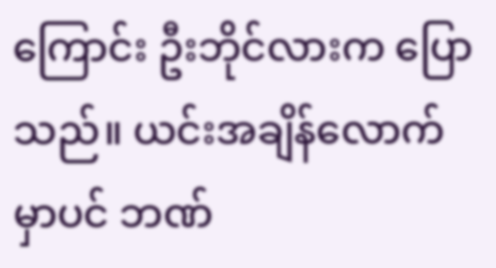ကြောင်း ဦးဘိုင်လားက ပြောသည်။ ယင်းအချိန်လောက်မှာပင် ဘဏ်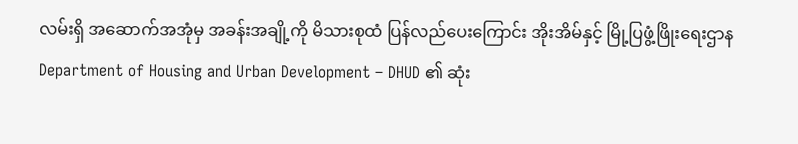လမ်းရှိ အဆောက်အအုံမှ အခန်းအချို့ကို မိသားစုထံ ပြန်လည်ပေးကြောင်း အိုးအိမ်နှင့် မြို့ပြဖွံ့ဖြိုးရေးဌာန Department of Housing and Urban Development – DHUD ၏ ဆုံး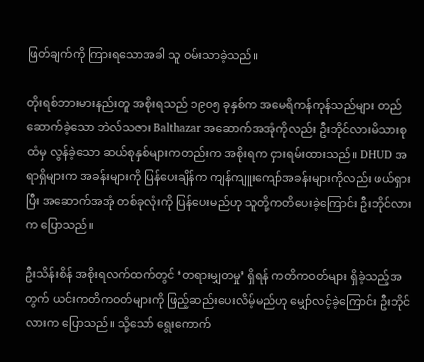ဖြတ်ချက်ကို ကြားရသောအခါ သူ ဝမ်းသာခဲ့သည်။

တိုးရစ်ဘားမားနည်းတူ အစိုးရသည် ၁၉၀၅ ခုနှစ်က အမေရိကန်ကုန်သည်များ တည်ဆောက်ခဲ့သော ဘဲလ်သဇား Balthazar အဆောက်အအုံကိုလည်း ဦးဘိုင်လားမိသားစုထံမှ လွန်ခဲ့သော ဆယ်စုနှစ်များကတည်းက အစိုးရက ငှားရမ်းထားသည်။ DHUD အရာရှိများက အခန်းများကို ပြန်ပေးချိန်က ကျန်ကျူးကျော်အခန်းများကိုလည်း ဖယ်ရှားပြီး အဆောက်အအုံ တစ်ခုလုံးကို ပြန်ပေးမည်ဟု သူတို့ကတိပေးခဲ့ကြောင်း ဦးဘိုင်လားက ပြောသည်။

ဦးသိန်းစိန် အစိုးရလက်ထက်တွင် ‘တရားမျှတမှု’ ရှိရန် ကတိကဝတ်များ ရှိခဲ့သည့်အတွက် ယင်းကတိကဝတ်များကို ဖြည့်ဆည်းပေးလိမ့်မည်ဟု မျှော်လင့်ခဲ့ကြောင်း ဦးဘိုင်လားက ပြောသည်။ သို့သော် ရွေးကောက်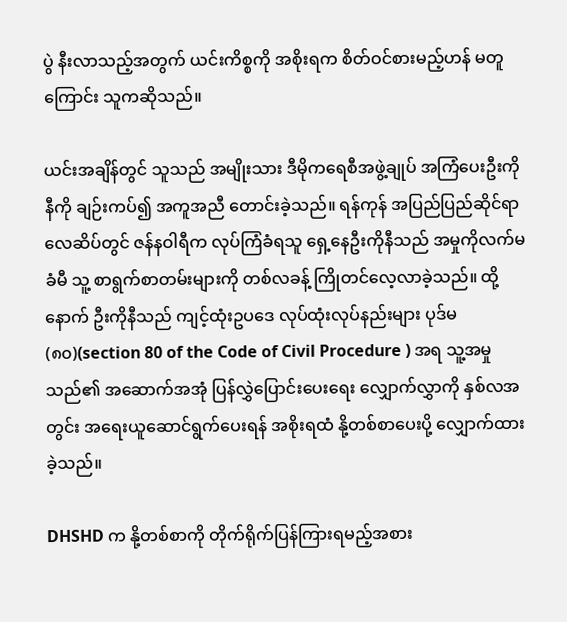ပွဲ နီးလာသည့်အတွက် ယင်းကိစ္စကို အစိုးရက စိတ်ဝင်စားမည့်ဟန် မတူကြောင်း သူကဆိုသည်။

ယင်းအချိန်တွင် သူသည် အမျိုးသား ဒီမိုကရေစီအဖွဲ့ချုပ် အကြံပေးဦးကိုနီကို ချဉ်းကပ်၍ အကူအညီ တောင်းခဲ့သည်။ ရန်ကုန် အပြည်ပြည်ဆိုင်ရာ လေဆိပ်တွင် ဇန်နဝါရီက လုပ်ကြံခံရသူ ရှေ့နေဦးကိုနီသည် အမှုကိုလက်မခံမီ သူ့ စာရွက်စာတမ်းများကို တစ်လခန့် ကြိုတင်လေ့လာခဲ့သည်။ ထို့နောက် ဦးကိုနီသည် ကျင့်ထုံးဥပဒေ လုပ်ထုံးလုပ်နည်းများ ပုဒ်မ (၈၀)(section 80 of the Code of Civil Procedure ) အရ သူ့အမှုသည်၏ အဆောက်အအုံ ပြန်လွှဲပြောင်းပေးရေး လျှောက်လွှာကို နှစ်လအတွင်း အရေးယူဆောင်ရွက်ပေးရန် အစိုးရထံ နို့တစ်စာပေးပို့ လျှောက်ထားခဲ့သည်။

DHSHD က နို့တစ်စာကို တိုက်ရိုက်ပြန်ကြားရမည့်အစား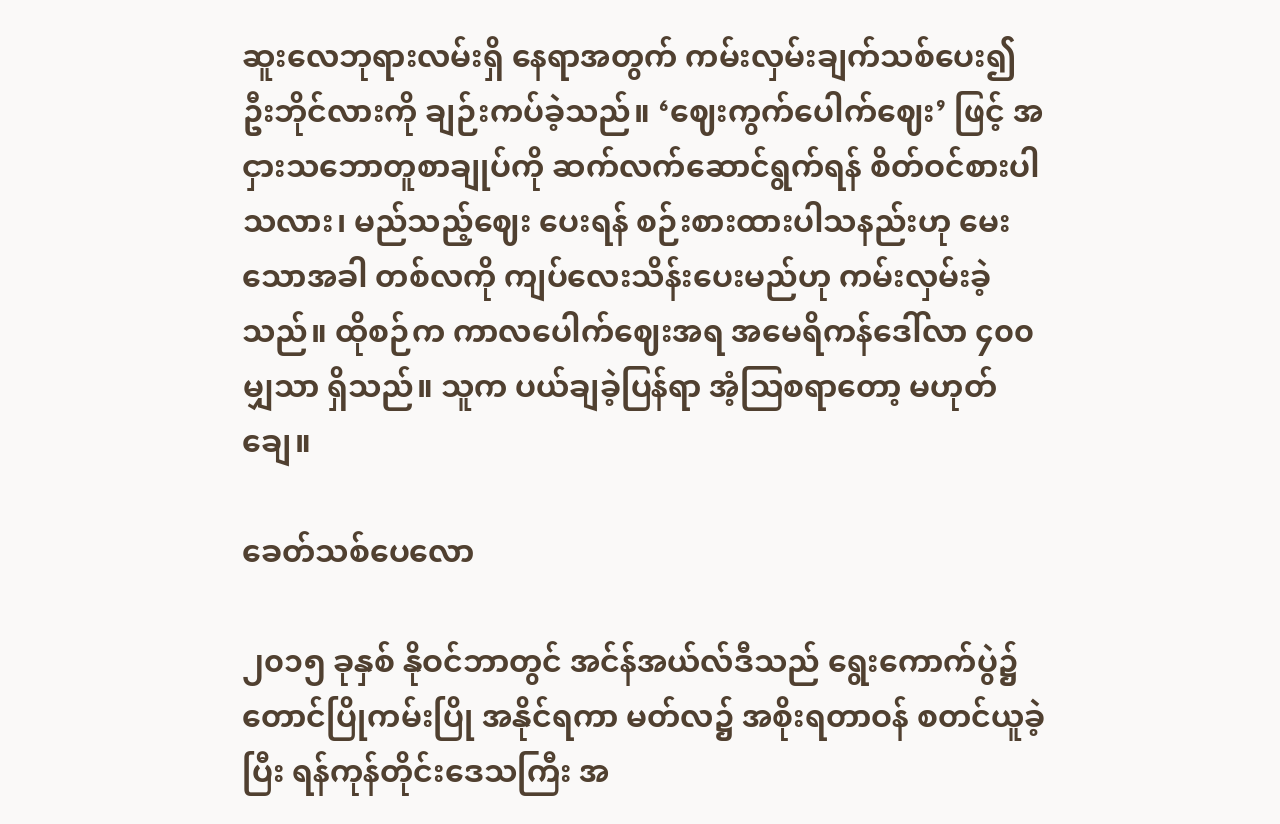ဆူးလေဘုရားလမ်းရှိ နေရာအတွက် ကမ်းလှမ်းချက်သစ်ပေး၍  ဦးဘိုင်လားကို ချဉ်းကပ်ခဲ့သည်။ ‘ဈေးကွက်ပေါက်ဈေး’ ဖြင့် အငှားသဘောတူစာချုပ်ကို ဆက်လက်ဆောင်ရွက်ရန် စိတ်ဝင်စားပါသလား၊ မည်သည့်ဈေး ပေးရန် စဉ်းစားထားပါသနည်းဟု မေးသောအခါ တစ်လကို ကျပ်လေးသိန်းပေးမည်ဟု ကမ်းလှမ်းခဲ့သည်။ ထိုစဉ်က ကာလပေါက်ဈေးအရ အမေရိကန်ဒေါ်လာ ၄၀၀ မျှသာ ရှိသည်။ သူက ပယ်ချခဲ့ပြန်ရာ အံ့သြစရာတော့ မဟုတ်ချေ။

ခေတ်သစ်ပေလော

၂၀၁၅ ခုနှစ် နိုဝင်ဘာတွင် အင်န်အယ်လ်ဒီသည် ရွေးကောက်ပွဲ၌ တောင်ပြိုကမ်းပြို အနိုင်ရကာ မတ်လ၌ အစိုးရတာဝန် စတင်ယူခဲ့ပြီး ရန်ကုန်တိုင်းဒေသကြီး အ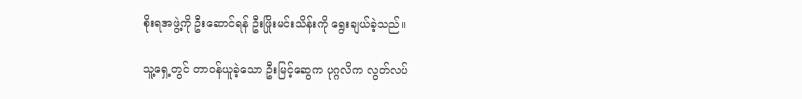စိုးရအဖွဲ့ကို ဦးဆောင်ရန် ဦးဖြိုးမင်းသိန်းကို ရွေးချယ်ခဲ့သည်။

သူ့ရှေ့တွင် တာဝန်ယူခဲ့သော ဦးမြင့်ဆွေက ပုဂ္ဂလိက လွတ်လပ်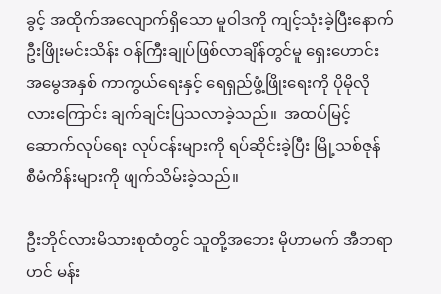ခွင့် အထိုက်အလျောက်ရှိသော မူဝါဒကို ကျင့်သုံးခဲ့ပြီးနောက် ဦးဖြိုးမင်းသိန်း ဝန်ကြီးချုပ်ဖြစ်လာချိန်တွင်မူ ရှေးဟောင်းအမွေအနှစ် ကာကွယ်ရေးနှင့် ရေရှည်ဖွံ့ဖြိုးရေးကို ပိုမိုလိုလားကြောင်း ချက်ချင်းပြသလာခဲ့သည်။  အထပ်မြင့် ဆောက်လုပ်ရေး လုပ်ငန်းများကို ရပ်ဆိုင်းခဲ့ပြီး မြို့သစ်ဇုန် စီမံကိန်းများကို ဖျက်သိမ်းခဲ့သည်။

ဦးဘိုင်လားမိသားစုထံတွင် သူတို့အဘေး မိုဟာမက် အီဘရာဟင် မန်း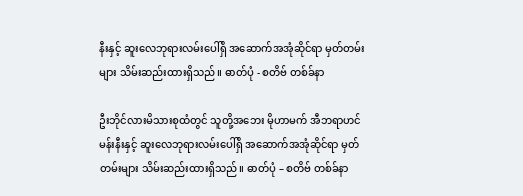နီးနှင့် ဆူးလေဘုရားလမ်းပေါ်ရှိ အဆောက်အအုံဆိုင်ရာ မှတ်တမ်းများ သိမ်းဆည်းထားရှိသည်။ ဓာတ်ပုံ - စတိဗ် တစ်ခ်နာ

ဦးဘိုင်လားမိသားစုထံတွင် သူတို့အဘေး မိုဟာမက် အီဘရာဟင် မန်းနီးနှင့် ဆူးလေဘုရားလမ်းပေါ်ရှိ အဆောက်အအုံဆိုင်ရာ မှတ်တမ်းများ သိမ်းဆည်းထားရှိသည်။ ဓာတ်ပုံ – စတိဗ် တစ်ခ်နာ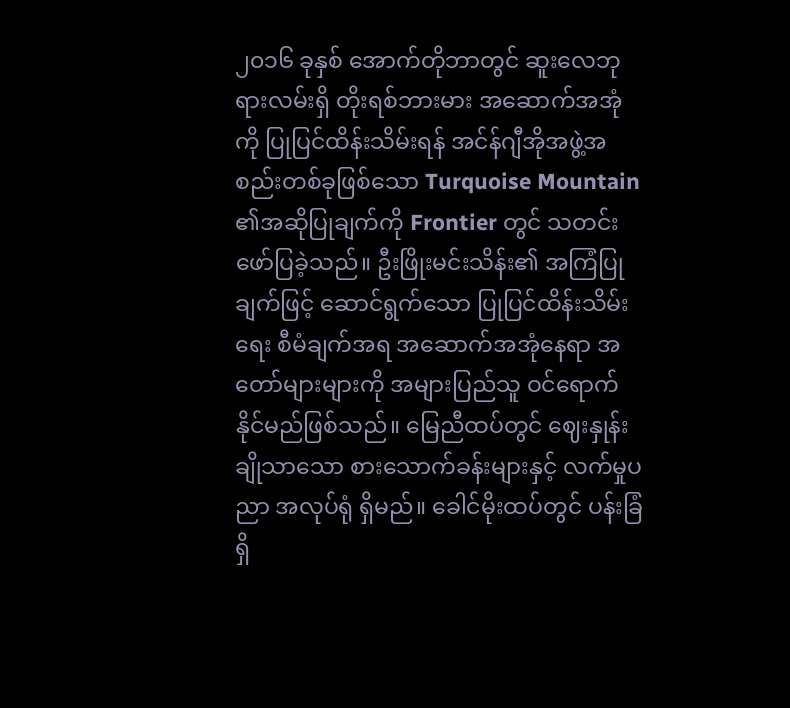၂၀၁၆ ခုနှစ် အောက်တိုဘာတွင် ဆူးလေဘုရားလမ်းရှိ တိုးရစ်ဘားမား အဆောက်အအုံကို ပြုပြင်ထိန်းသိမ်းရန် အင်န်ဂျီအိုအဖွဲ့အစည်းတစ်ခုဖြစ်သော Turquoise Mountain ၏အဆိုပြုချက်ကို Frontier တွင် သတင်းဖော်ပြခဲ့သည်။ ဦးဖြိုးမင်းသိန်း၏ အကြံပြုချက်ဖြင့် ဆောင်ရွက်သော ပြုပြင်ထိန်းသိမ်းရေး စီမံချက်အရ အဆောက်အအုံနေရာ အတော်များများကို အများပြည်သူ ဝင်ရောက်နိုင်မည်ဖြစ်သည်။ မြေညီထပ်တွင် ဈေးနှုန်းချိုသာသော စားသောက်ခန်းများနှင့် လက်မှုပညာ အလုပ်ရုံ ရှိမည်။ ခေါင်မိုးထပ်တွင် ပန်းခြံရှိ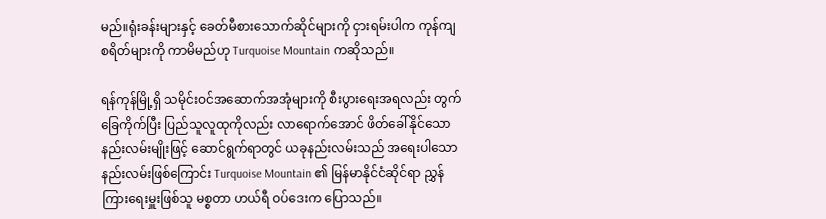မည်။ရုံးခန်းများနှင့် ခေတ်မီစားသောက်ဆိုင်များကို ငှားရမ်းပါက ကုန်ကျစရိတ်များကို ကာမိမည်ဟု Turquoise Mountain ကဆိုသည်။

ရန်ကုန်မြို့ရှိ သမိုင်းဝင်အဆောက်အအုံများကို စီးပွားရေးအရလည်း တွက်ခြေကိုက်ပြီး ပြည်သူလူထုကိုလည်း လာရောက်အောင် ဖိတ်ခေါ်နိုင်သော နည်းလမ်းမျိုးဖြင့် ဆောင်ရွက်ရာတွင် ယခုနည်းလမ်းသည် အရေးပါသော နည်းလမ်းဖြစ်ကြောင်း Turquoise Mountain ၏ မြန်မာနိုင်ငံဆိုင်ရာ ညွှန်ကြားရေးမှူးဖြစ်သူ မစ္စတာ ဟယ်ရီ ဝပ်ဒေးက ပြောသည်။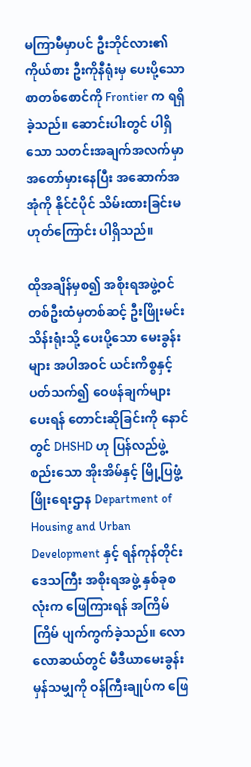မကြာမီမှာပင် ဦးဘိုင်လား၏ကိုယ်စား ဦးကိုနီရုံးမှ ပေးပို့သောစာတစ်စောင်ကို Frontier က ရရှိခဲ့သည်။ ဆောင်းပါးတွင် ပါရှိသော သတင်းအချက်အလက်မှာ အတော်မှားနေပြီး အဆောက်အအုံကို နိုင်ငံပိုင် သိမ်းထားခြင်းမဟုတ်ကြောင်း ပါရှိသည်။

ထိုအချိန်မှစ၍ အစိုးရအဖွဲ့ဝင် တစ်ဦးထံမှတစ်ဆင့် ဦးဖြိုးမင်းသိန်းရုံးသို့ ပေးပို့သော မေးခွန်းများ အပါအဝင် ယင်းကိစ္စနှင့်ပတ်သက်၍ ဝေဖန်ချက်များပေးရန် တောင်းဆိုခြင်းကို နောင်တွင် DHSHD ဟု ပြန်လည်ဖွဲ့စည်းသော အိုးအိမ်နှင့် မြို့ပြဖွံ့ဖြိုးရေးဌာန Department of Housing and Urban Development နှင့် ရန်ကုန်တိုင်းဒေသကြီး အစိုးရအဖွဲ့ နှစ်ခုစလုံးက ဖြေကြားရန် အကြိမ်ကြိမ် ပျက်ကွက်ခဲ့သည်။ လောလောဆယ်တွင် မီဒီယာမေးခွန်းမှန်သမျှကို ဝန်ကြီးချုပ်က ဖြေ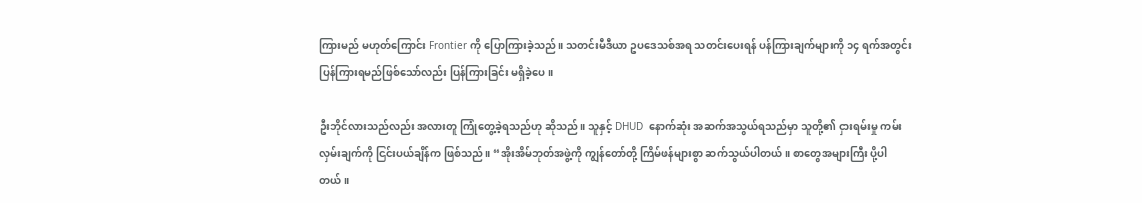ကြားမည် မဟုတ်ကြောင်း Frontier ကို ပြောကြားခဲ့သည်။ သတင်းမီဒီယာ ဥပဒေသစ်အရ သတင်းပေးရန် ပန်ကြားချက်များကို ၁၄ ရက်အတွင်း ပြန်ကြားရမည်ဖြစ်သော်လည်း ပြန်ကြားခြင်း မရှိခဲ့ပေ။

ဦးဘိုင်လားသည်လည်း အလားတူ ကြုံတွေ့ခဲ့ရသည်ဟု ဆိုသည်။ သူနှင့် DHUD  နောက်ဆုံး အဆက်အသွယ်ရသည်မှာ သူတို့၏ ငှားရမ်းမှု ကမ်းလှမ်းချက်ကို ငြင်းပယ်ချိန်က ဖြစ်သည်။ “အိုးအိမ်ဘုတ်အဖွဲ့ကို ကျွန်တော်တို့ ကြိမ်ဖန်များစွာ ဆက်သွယ်ပါတယ်။ စာတွေအများကြီး ပို့ပါတယ်။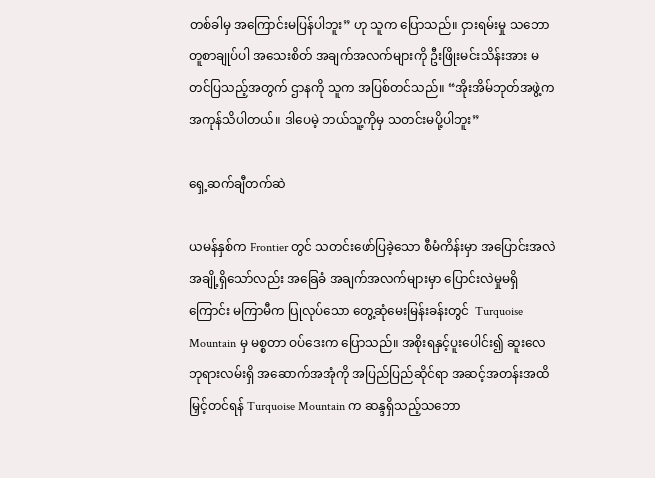တစ်ခါမှ အကြောင်းမပြန်ပါဘူး” ဟု သူက ပြောသည်။ ငှားရမ်းမှု သဘောတူစာချုပ်ပါ အသေးစိတ် အချက်အလက်များကို ဦးဖြိုးမင်းသိန်းအား မတင်ပြသည့်အတွက် ဌာနကို သူက အပြစ်တင်သည်။ “အိုးအိမ်ဘုတ်အဖွဲ့က အကုန်သိပါတယ်။ ဒါပေမဲ့ ဘယ်သူ့ကိုမှ သတင်းမပို့ပါဘူး”

ရှေ့ဆက်ချီတက်ဆဲ

ယမန်နှစ်က Frontier တွင် သတင်းဖော်ပြခဲ့သော စီမံကိန်းမှာ အပြောင်းအလဲအချို့ရှိသော်လည်း အခြေခံ အချက်အလက်များမှာ ပြောင်းလဲမှုမရှိကြောင်း မကြာမီက ပြုလုပ်သော တွေ့ဆုံမေးမြန်းခန်းတွင်  Turquoise Mountain မှ မစ္စတာ ဝပ်ဒေးက ပြောသည်။ အစိုးရနှင့်ပူးပေါင်း၍ ဆူးလေဘုရားလမ်းရှိ အဆောက်အအုံကို အပြည်ပြည်ဆိုင်ရာ အဆင့်အတန်းအထိ မြှင့်တင်ရန် Turquoise Mountain က ဆန္ဒရှိသည့်သဘော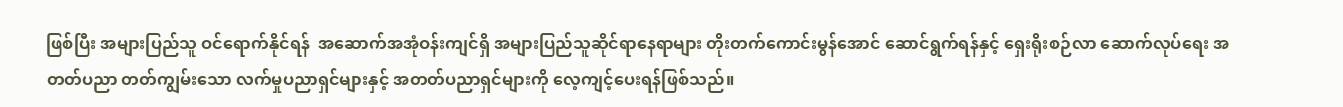ဖြစ်ပြီး အများပြည်သူ ဝင်ရောက်နိုင်ရန်  အဆောက်အအုံဝန်းကျင်ရှိ အများပြည်သူဆိုင်ရာနေရာများ တိုးတက်ကောင်းမွန်အောင် ဆောင်ရွက်ရန်နှင့် ရှေးရိုးစဉ်လာ ဆောက်လုပ်ရေး အတတ်ပညာ တတ်ကျွမ်းသော လက်မှုပညာရှင်များနှင့် အတတ်ပညာရှင်များကို လေ့ကျင့်ပေးရန်ဖြစ်သည်။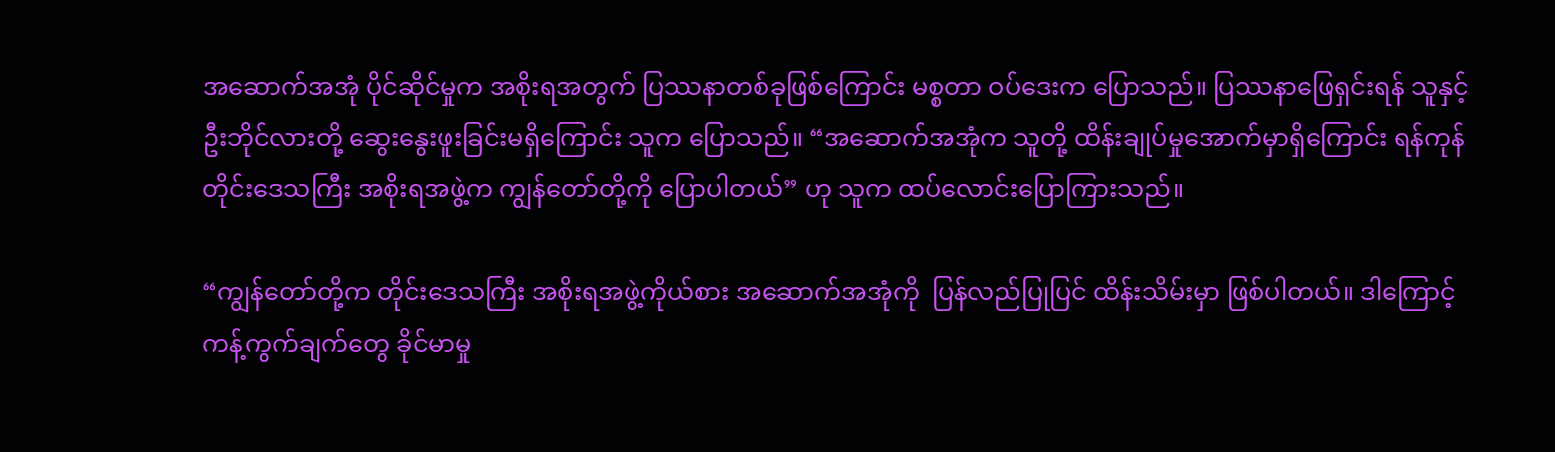အဆောက်အအုံ ပိုင်ဆိုင်မှုက အစိုးရအတွက် ပြဿနာတစ်ခုဖြစ်ကြောင်း မစ္စတာ ဝပ်ဒေးက ပြောသည်။ ပြဿနာဖြေရှင်းရန် သူနှင့်ဦးဘိုင်လားတို့ ဆွေးနွေးဖူးခြင်းမရှိကြောင်း သူက ပြောသည်။ “အဆောက်အအုံက သူတို့ ထိန်းချုပ်မှုအောက်မှာရှိကြောင်း ရန်ကုန်တိုင်းဒေသကြီး အစိုးရအဖွဲ့က ကျွန်တော်တို့ကို ပြောပါတယ်” ဟု သူက ထပ်လောင်းပြောကြားသည်။

“ကျွန်တော်တို့က တိုင်းဒေသကြီး အစိုးရအဖွဲ့ကိုယ်စား အဆောက်အအုံကို  ပြန်လည်ပြုပြင် ထိန်းသိမ်းမှာ ဖြစ်ပါတယ်။ ဒါကြောင့် ကန့်ကွက်ချက်တွေ ခိုင်မာမှု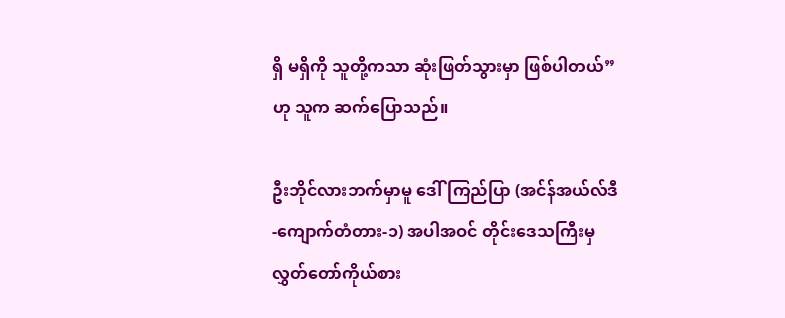ရှိ မရှိကို သူတို့ကသာ ဆုံးဖြတ်သွားမှာ ဖြစ်ပါတယ်” ဟု သူက ဆက်ပြောသည်။

ဦးဘိုင်လားဘက်မှာမူ ဒေါ်ကြည်ပြာ (အင်န်အယ်လ်ဒီ-ကျောက်တံတား-၁) အပါအဝင် တိုင်းဒေသကြီးမှ လွှတ်တော်ကိုယ်စား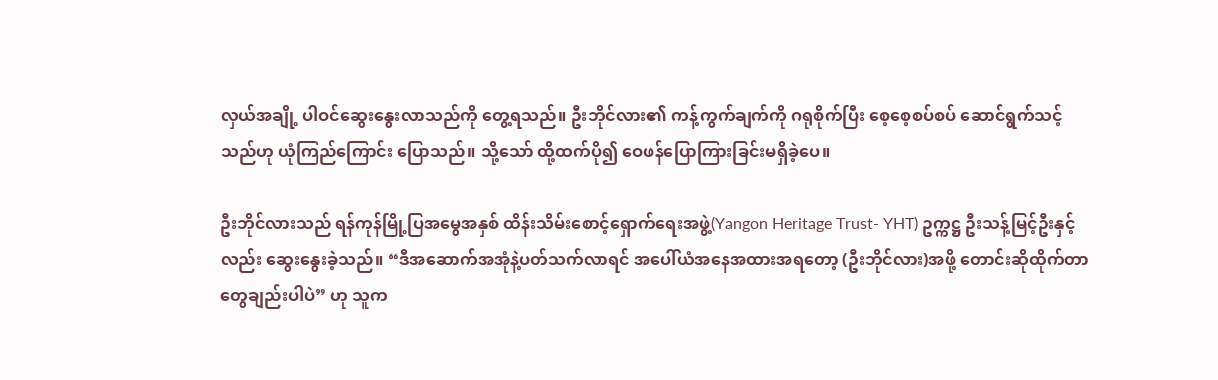လှယ်အချို့ ပါဝင်ဆွေးနွေးလာသည်ကို တွေ့ရသည်။ ဦးဘိုင်လား၏ ကန့်ကွက်ချက်ကို ဂရုစိုက်ပြီး စေ့စေ့စပ်စပ် ဆောင်ရွက်သင့်သည်ဟု ယုံကြည်ကြောင်း ပြောသည်။ သို့သော် ထို့ထက်ပို၍ ဝေဖန်ပြောကြားခြင်းမရှိခဲ့ပေ။

ဦးဘိုင်လားသည် ရန်ကုန်မြို့ပြအမွေအနှစ် ထိန်းသိမ်းစောင့်ရှောက်ရေးအဖွဲ့(Yangon Heritage Trust- YHT) ဥက္ကဋ္ဌ ဦးသန့်မြင့်ဦးနှင့်လည်း ဆွေးနွေးခဲ့သည်။ “ဒီအဆောက်အအုံနဲ့ပတ်သက်လာရင် အပေါ်ယံအနေအထားအရတော့ (ဦးဘိုင်လား)အဖို့ တောင်းဆိုထိုက်တာတွေချည်းပါပဲ” ဟု သူက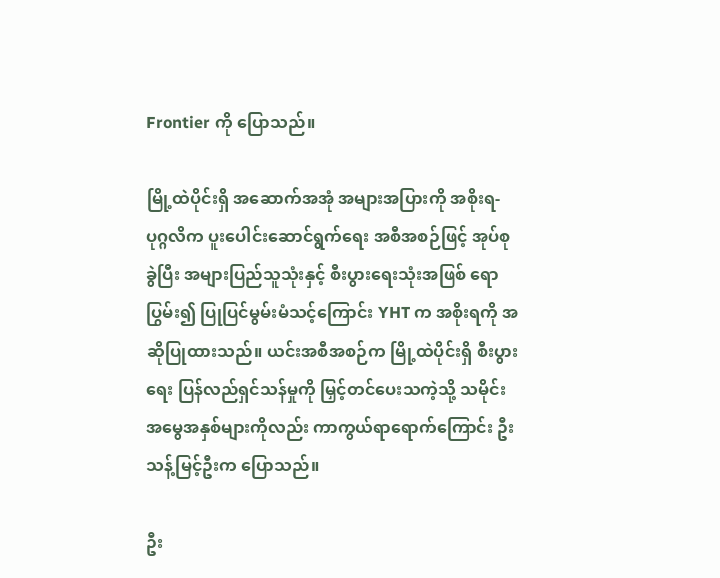Frontier ကို ပြောသည်။

မြို့ထဲပိုင်းရှိ အဆောက်အအုံ အများအပြားကို အစိုးရ-ပုဂ္ဂလိက ပူးပေါင်းဆောင်ရွက်ရေး အစီအစဉ်ဖြင့် အုပ်စုခွဲပြီး အများပြည်သူသုံးနှင့် စီးပွားရေးသုံးအဖြစ် ရောပြွမ်း၍ ပြုပြင်မွမ်းမံသင့်ကြောင်း YHT က အစိုးရကို အဆိုပြုထားသည်။ ယင်းအစီအစဉ်က မြို့ထဲပိုင်းရှိ စီးပွားရေး ပြန်လည်ရှင်သန်မှုကို မြှင့်တင်ပေးသကဲ့သို့ သမိုင်းအမွေအနှစ်များကိုလည်း ကာကွယ်ရာရောက်ကြောင်း ဦးသန့်မြင့်ဦးက ပြောသည်။

ဦး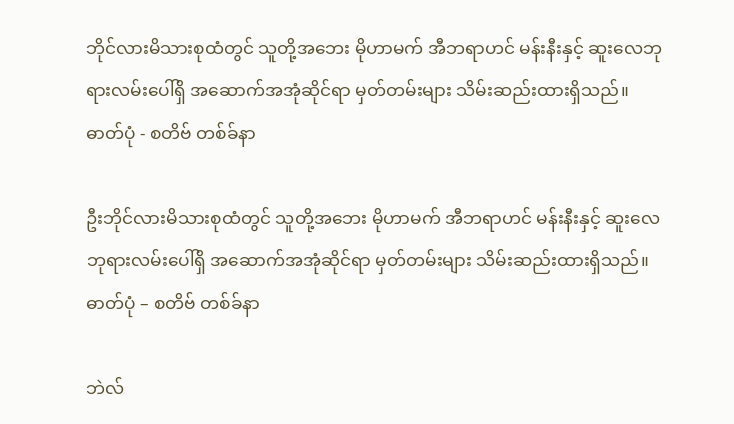ဘိုင်လားမိသားစုထံတွင် သူတို့အဘေး မိုဟာမက် အီဘရာဟင် မန်းနီးနှင့် ဆူးလေဘုရားလမ်းပေါ်ရှိ အဆောက်အအုံဆိုင်ရာ မှတ်တမ်းများ သိမ်းဆည်းထားရှိသည်။ ဓာတ်ပုံ - စတိဗ် တစ်ခ်နာ

ဦးဘိုင်လားမိသားစုထံတွင် သူတို့အဘေး မိုဟာမက် အီဘရာဟင် မန်းနီးနှင့် ဆူးလေဘုရားလမ်းပေါ်ရှိ အဆောက်အအုံဆိုင်ရာ မှတ်တမ်းများ သိမ်းဆည်းထားရှိသည်။ ဓာတ်ပုံ – စတိဗ် တစ်ခ်နာ

ဘဲလ်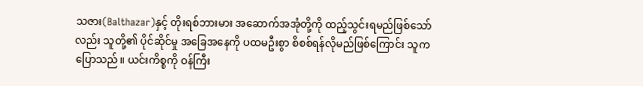သဇား(Balthazar)နှင့် တိုးရစ်ဘားမား အဆောက်အအုံတို့ကို ထည့်သွင်းရမည်ဖြစ်သော်လည်း သူတို့၏ ပိုင်ဆိုင်မှု အခြေအနေကို ပထမဦးစွာ စိစစ်ရန်လိုမည်ဖြစ်ကြောင်း သူက ပြောသည်။ ယင်းကိစ္စကို ဝန်ကြီး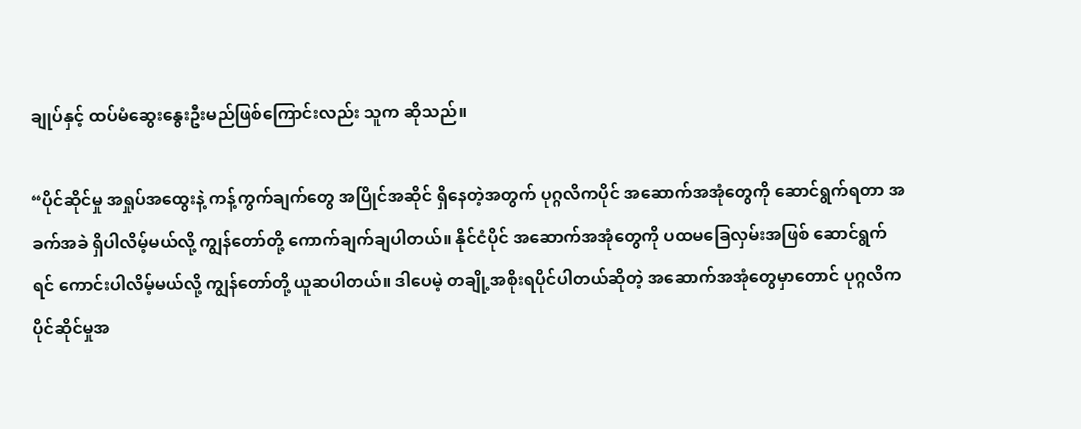ချုပ်နှင့် ထပ်မံဆွေးနွေးဦးမည်ဖြစ်ကြောင်းလည်း သူက ဆိုသည်။

“ပိုင်ဆိုင်မှု အရှုပ်အထွေးနဲ့ ကန့်ကွက်ချက်တွေ အပြိုင်အဆိုင် ရှိနေတဲ့အတွက် ပုဂ္ဂလိကပိုင် အဆောက်အအုံတွေကို ဆောင်ရွက်ရတာ အခက်အခဲ ရှိပါလိမ့်မယ်လို့ ကျွန်တော်တို့ ကောက်ချက်ချပါတယ်။ နိုင်ငံပိုင် အဆောက်အအုံတွေကို ပထမခြေလှမ်းအဖြစ် ဆောင်ရွက်ရင် ကောင်းပါလိမ့်မယ်လို့ ကျွန်တော်တို့ ယူဆပါတယ်။ ဒါပေမဲ့ တချို့အစိုးရပိုင်ပါတယ်ဆိုတဲ့ အဆောက်အအုံတွေမှာတောင် ပုဂ္ဂလိက ပိုင်ဆိုင်မှုအ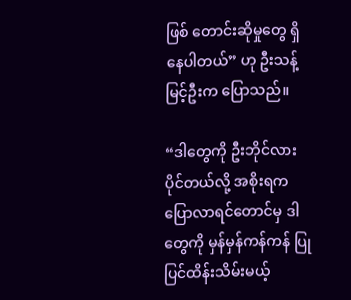ဖြစ် တောင်းဆိုမှုတွေ ရှိနေပါတယ်” ဟု ဦးသန့်မြင့်ဦးက ပြောသည်။

“ဒါတွေကို ဦးဘိုင်လား ပိုင်တယ်လို့ အစိုးရက ပြောလာရင်တောင်မှ ဒါတွေကို မှန်မှန်ကန်ကန် ပြုပြင်ထိန်းသိမ်းမယ့်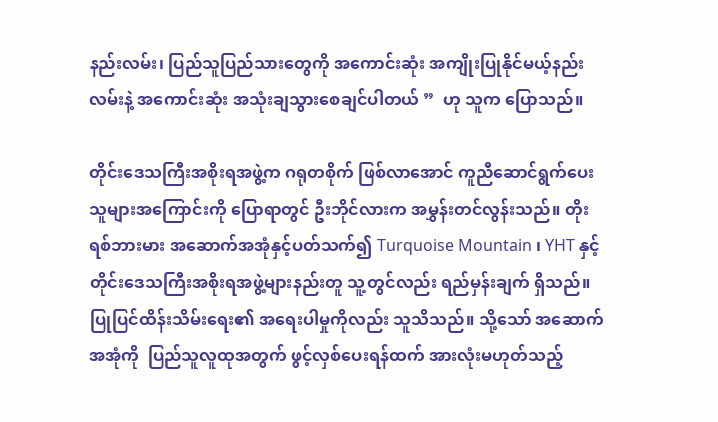နည်းလမ်း၊ ပြည်သူပြည်သားတွေကို အကောင်းဆုံး အကျိုးပြုနိုင်မယ့်နည်းလမ်းနဲ့ အကောင်းဆုံး အသုံးချသွားစေချင်ပါတယ် ”  ဟု သူက ပြောသည်။

တိုင်းဒေသကြီးအစိုးရအဖွဲ့က ဂရုတစိုက် ဖြစ်လာအောင် ကူညီဆောင်ရွက်ပေးသူများအကြောင်းကို ပြောရာတွင် ဦးဘိုင်လားက အမွှန်းတင်လွန်းသည်။ တိုးရစ်ဘားမား အဆောက်အအုံနှင့်ပတ်သက်၍ Turquoise Mountain ၊ YHT နှင့် တိုင်းဒေသကြီးအစိုးရအဖွဲ့များနည်းတူ သူ့တွင်လည်း ရည်မှန်းချက် ရှိသည်။ ပြုပြင်ထိန်းသိမ်းရေး၏ အရေးပါမှုကိုလည်း သူသိသည်။ သို့သော် အဆောက်အအုံကို  ပြည်သူလူထုအတွက် ဖွင့်လှစ်ပေးရန်ထက် အားလုံးမဟုတ်သည့်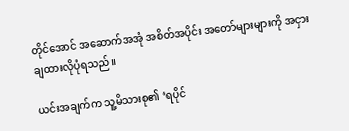တိုင်အောင် အဆောက်အအုံ အစိတ်အပိုင်း အတော်များများကို အငှားချထားလိုပုံရသည်။

ယင်းအချက်က သူ့မိသားစု၏ ‘ရပိုင်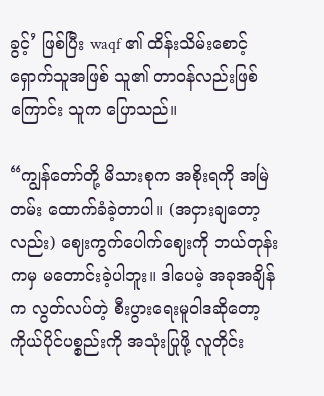ခွင့်’ ဖြစ်ပြီး waqf ၏ ထိန်းသိမ်းစောင့်ရှောက်သူအဖြစ် သူ၏ တာဝန်လည်းဖြစ်ကြောင်း သူက ပြောသည်။

“ကျွန်တော်တို့ မိသားစုက အစိုးရကို အမြဲတမ်း ထောက်ခံခဲ့တာပါ။ (အငှားချတော့လည်း) ဈေးကွက်ပေါက်ဈေးကို ဘယ်တုန်းကမှ မတောင်းခဲ့ပါဘူး။ ဒါပေမဲ့ အခုအချိန်က လွတ်လပ်တဲ့ စီးပွားရေးမူဝါဒဆိုတော့ ကိုယ်ပိုင်ပစ္စည်းကို အသုံးပြုဖို့ လူတိုင်း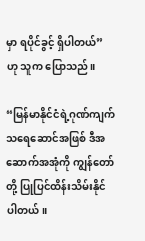မှာ ရပိုင်ခွင့် ရှိပါတယ်” ဟု သူက ပြောသည်။

“မြန်မာနိုင်ငံရဲ့ဂုဏ်ကျက်သရေဆောင်အဖြစ် ဒီအဆောက်အအုံကို ကျွန်တော်တို့ ပြုပြင်ထိန်းသိမ်းနိုင်ပါတယ်။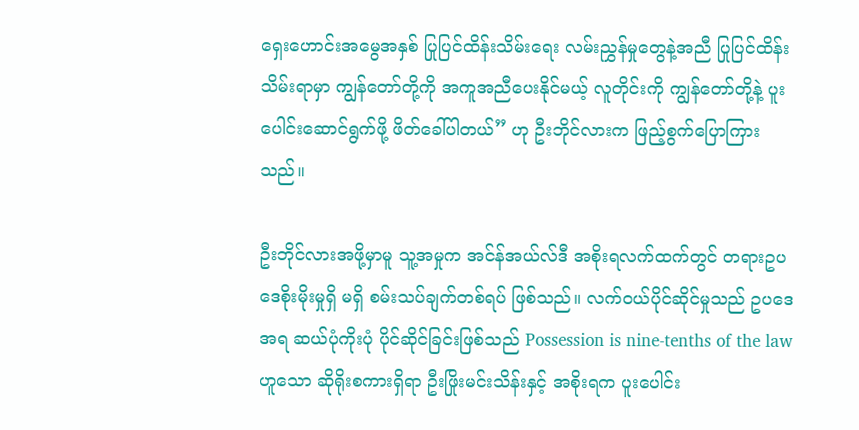ရှေးဟောင်းအမွေအနှစ် ပြုပြင်ထိန်းသိမ်းရေး လမ်းညွှန်မှုတွေနဲ့အညီ ပြုပြင်ထိန်းသိမ်းရာမှာ ကျွန်တော်တို့ကို အကူအညီပေးနိုင်မယ့် လူတိုင်းကို ကျွန်တော်တို့နဲ့ ပူးပေါင်းဆောင်ရွက်ဖို့ ဖိတ်ခေါ်ပါတယ်” ဟု ဦးဘိုင်လားက ဖြည့်စွက်ပြောကြားသည်။

ဦးဘိုင်လားအဖို့မှာမူ သူ့အမှုက အင်န်အယ်လ်ဒီ အစိုးရလက်ထက်တွင် တရားဥပဒေစိုးမိုးမှုရှိ မရှိ စမ်းသပ်ချက်တစ်ရပ် ဖြစ်သည်။ လက်ဝယ်ပိုင်ဆိုင်မှုသည် ဥပဒေအရ ဆယ်ပုံကိုးပုံ ပိုင်ဆိုင်ခြင်းဖြစ်သည် Possession is nine-tenths of the law ဟူသော ဆိုရိုးစကားရှိရာ ဦးဖြိုးမင်းသိန်းနှင့် အစိုးရက ပူးပေါင်း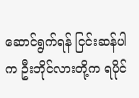ဆောင်ရွက်ရန် ငြင်းဆန်ပါက ဦးဘိုင်လားတို့က ရပိုင်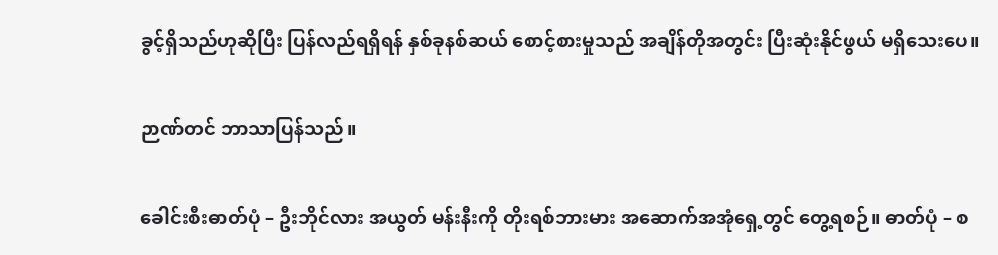ခွင့်ရှိသည်ဟုဆိုပြီး ပြန်လည်ရရှိရန် နှစ်ခုနစ်ဆယ် စောင့်စားမှုသည် အချိန်တိုအတွင်း ပြီးဆုံးနိုင်ဖွယ် မရှိသေးပေ။

ဉာဏ်တင် ဘာသာပြန်သည်။

ခေါင်းစီးဓာတ်ပုံ – ဦးဘိုင်လား အယွတ် မန်းနီးကို တိုးရစ်ဘားမား အဆောက်အအုံရှေ့တွင် တွေ့ရစဉ်။ ဓာတ်ပုံ – စ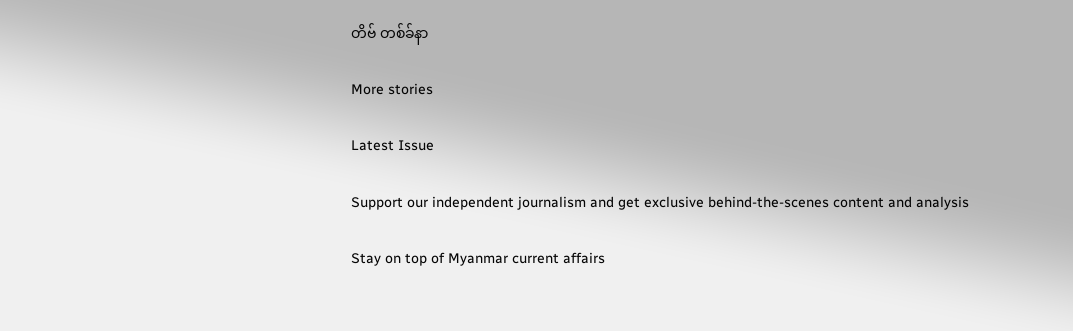တိဗ် တစ်ခ်နာ

More stories

Latest Issue

Support our independent journalism and get exclusive behind-the-scenes content and analysis

Stay on top of Myanmar current affairs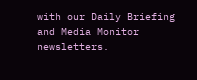with our Daily Briefing and Media Monitor newsletters.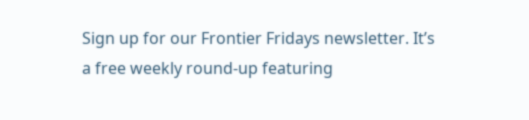Sign up for our Frontier Fridays newsletter. It’s a free weekly round-up featuring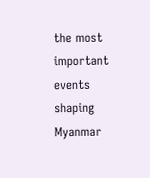the most important events shaping Myanmar